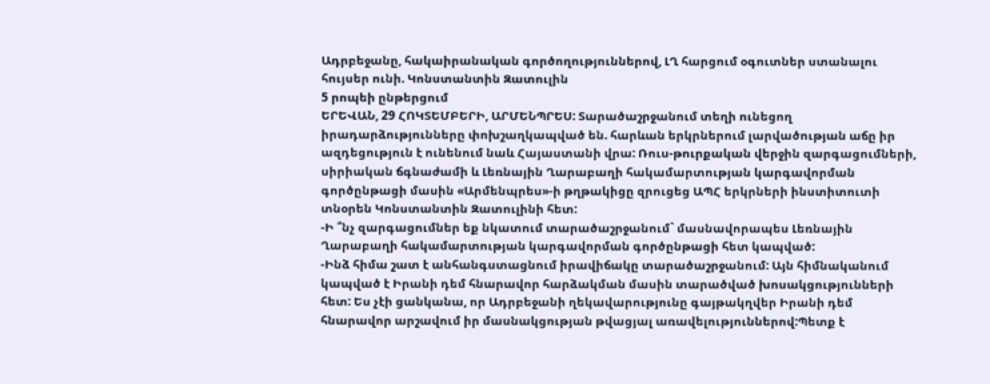Ադրբեջանը, հակաիրանական գործողություններով, ԼՂ հարցում օգուտներ ստանալու հույսեր ունի. Կոնստանտին Զատուլին
5 րոպեի ընթերցում
ԵՐԵՎԱՆ, 29 ՀՈԿՏԵՄԲԵՐԻ, ԱՐՄԵՆՊՐԵՍ: Տարածաշրջանում տեղի ունեցող իրադարձությունները փոխշաղկապված են. հարևան երկրներում լարվածության աճը իր ազդեցություն է ունենում նաև Հայաստանի վրա: Ռուս-թուրքական վերջին զարգացումների, սիրիական ճգնաժամի և Լեռնային Ղարաբաղի հակամարտության կարգավորման գործընթացի մասին «Արմենպրես»-ի թղթակիցը զրուցեց ԱՊՀ երկրների ինստիտուտի տնօրեն Կոնստանտին Զատուլինի հետ:
-Ի ՞նչ զարգացումներ եք նկատում տարածաշրջանում` մասնավորապես Լեռնային Ղարաբաղի հակամարտության կարգավորման գործընթացի հետ կապված:
-Ինձ հիմա շատ է անհանգստացնում իրավիճակը տարածաշրջանում: Այն հիմնականում կապված է Իրանի դեմ հնարավոր հարձակման մասին տարածված խոսակցությունների հետ: Ես չէի ցանկանա, որ Ադրբեջանի ղեկավարությունը գայթակղվեր Իրանի դեմ հնարավոր արշավում իր մասնակցության թվացյալ առավելություններով:Պետք է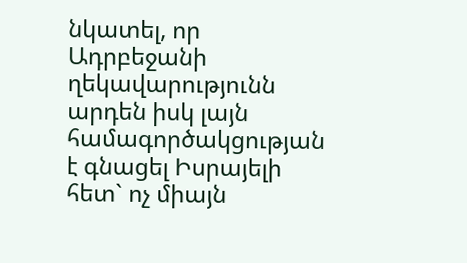նկատել, որ Ադրբեջանի ղեկավարությունն արդեն իսկ լայն համագործակցության է գնացել Իսրայելի հետ` ոչ միայն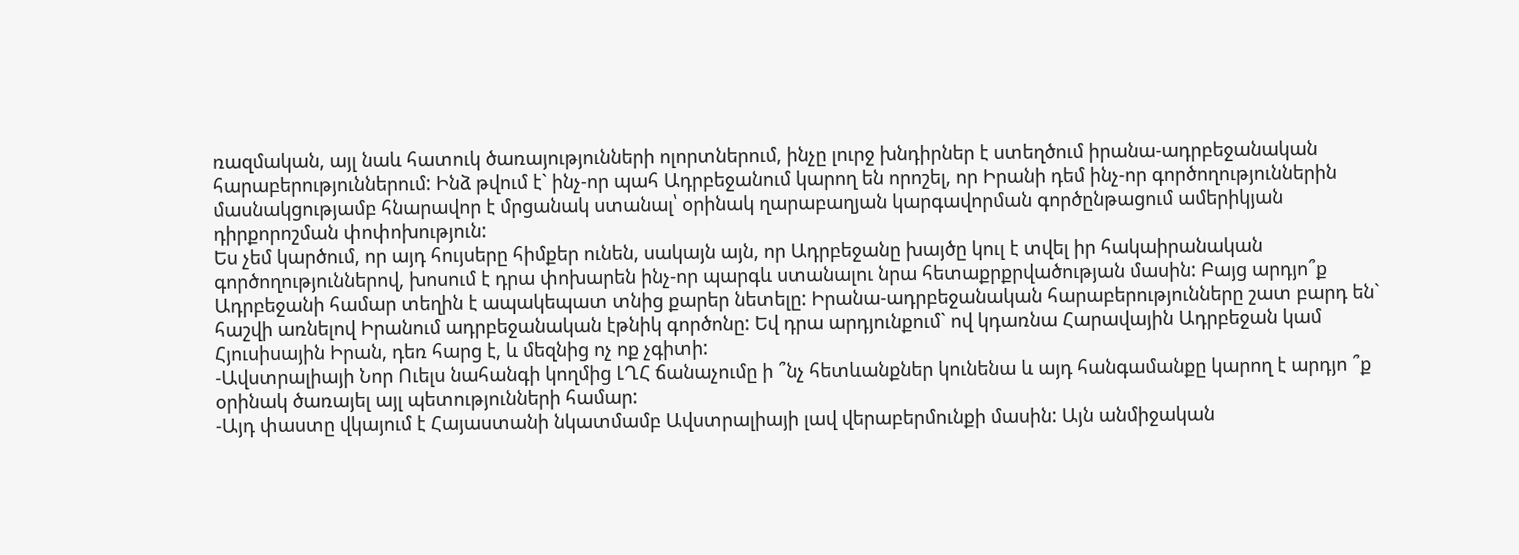ռազմական, այլ նաև հատուկ ծառայությունների ոլորտներում, ինչը լուրջ խնդիրներ է ստեղծում իրանա-ադրբեջանական հարաբերություններում: Ինձ թվում է` ինչ-որ պահ Ադրբեջանում կարող են որոշել, որ Իրանի դեմ ինչ-որ գործողություններին մասնակցությամբ հնարավոր է մրցանակ ստանալ՝ օրինակ ղարաբաղյան կարգավորման գործընթացում ամերիկյան դիրքորոշման փոփոխություն:
Ես չեմ կարծում, որ այդ հույսերը հիմքեր ունեն, սակայն այն, որ Ադրբեջանը խայծը կուլ է տվել իր հակաիրանական գործողություններով, խոսում է դրա փոխարեն ինչ-որ պարգև ստանալու նրա հետաքրքրվածության մասին: Բայց արդյո՞ք Ադրբեջանի համար տեղին է ապակեպատ տնից քարեր նետելը: Իրանա-ադրբեջանական հարաբերությունները շատ բարդ են` հաշվի առնելով Իրանում ադրբեջանական էթնիկ գործոնը: Եվ դրա արդյունքում` ով կդառնա Հարավային Ադրբեջան կամ Հյուսիսային Իրան, դեռ հարց է, և մեզնից ոչ ոք չգիտի:
-Ավստրալիայի Նոր Ուելս նահանգի կողմից ԼՂՀ ճանաչումը ի ՞նչ հետևանքներ կունենա և այդ հանգամանքը կարող է արդյո ՞ք օրինակ ծառայել այլ պետությունների համար:
-Այդ փաստը վկայում է Հայաստանի նկատմամբ Ավստրալիայի լավ վերաբերմունքի մասին: Այն անմիջական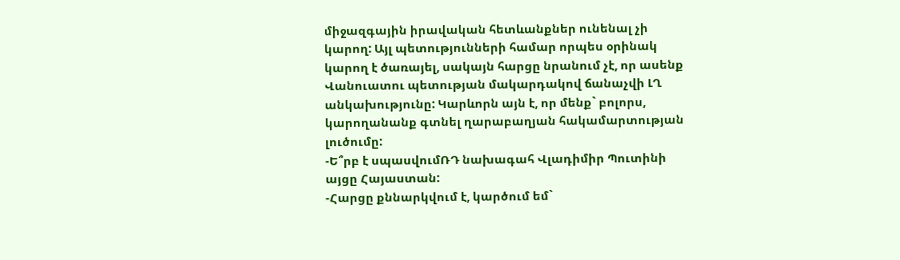միջազգային իրավական հետևանքներ ունենալ չի կարող: Այլ պետությունների համար որպես օրինակ կարող է ծառայել, սակայն հարցը նրանում չէ, որ ասենք Վանուատու պետության մակարդակով ճանաչվի ԼՂ անկախությունը: Կարևորն այն է, որ մենք` բոլորս, կարողանանք գտնել ղարաբաղյան հակամարտության լուծումը:
-Ե՞րբ է սպասվումՌԴ նախագահ Վլադիմիր Պուտինի այցը Հայաստան:
-Հարցը քննարկվում է, կարծում եմ`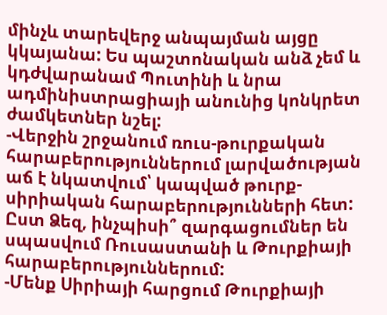մինչև տարեվերջ անպայման այցը կկայանա: Ես պաշտոնական անձ չեմ և կդժվարանամ Պուտինի և նրա ադմինիստրացիայի անունից կոնկրետ ժամկետներ նշել:
-Վերջին շրջանում ռուս-թուրքական հարաբերություններում լարվածության աճ է նկատվում՝ կապված թուրք-սիրիական հարաբերությունների հետ: Ըստ Ձեզ, ինչպիսի՞ զարգացումներ են սպասվում Ռուսաստանի և Թուրքիայի հարաբերություններում:
-Մենք Սիրիայի հարցում Թուրքիայի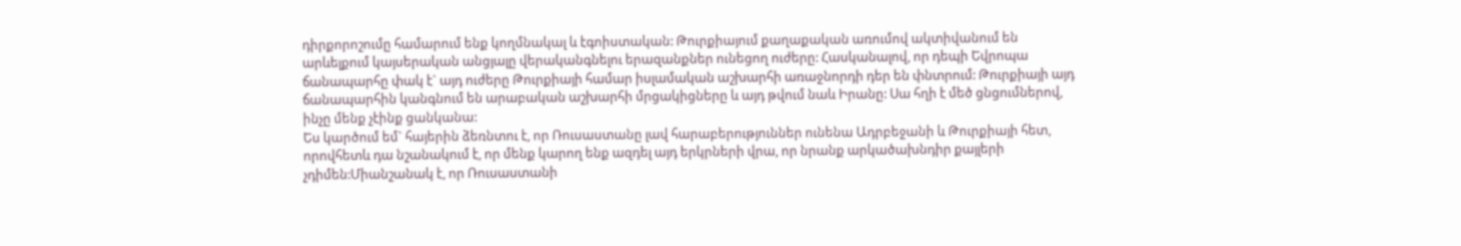դիրքորոշումը համարում ենք կողմնակալ և էգոիստական: Թուրքիայում քաղաքական առումով ակտիվանում են արևելքում կայսերական անցյալը վերականգնելու երազանքներ ունեցող ուժերը: Հասկանալով, որ դեպի Եվրոպա ճանապարհը փակ է` այդ ուժերը Թուրքիայի համար իսլամական աշխարհի առաջնորդի դեր են փնտրում: Թուրքիայի այդ ճանապարհին կանգնում են արաբական աշխարհի մրցակիցները և այդ թվում նաև Իրանը: Սա հղի է մեծ ցնցումներով, ինչը մենք չէինք ցանկանա:
Ես կարծում եմ` հայերին ձեռնտու է, որ Ռուսաստանը լավ հարաբերություններ ունենա Ադրբեջանի և Թուրքիայի հետ, որովհետև դա նշանակում է, որ մենք կարող ենք ազդել այդ երկրների վրա, որ նրանք արկածախնդիր քայլերի չդիմեն:Միանշանակ է, որ Ռուսաստանի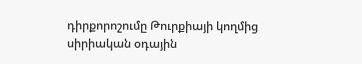դիրքորոշումը Թուրքիայի կողմից սիրիական օդային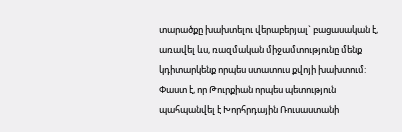տարածքը խախտելու վերաբերյալ` բացասական է, առավել ևս, ռազմական միջամտությունը մենք կդիտարկենք որպես ստատուս քվոյի խախտում: Փաստ է, որ Թուրքիան որպես պետություն պահպանվել է Խորհրդային Ռուսաստանի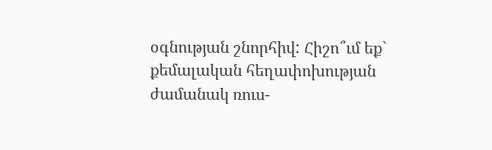օգնության շնորհիվ: Հիշո՞ւմ եք` քեմալական հեղափոխության ժամանակ ռուս-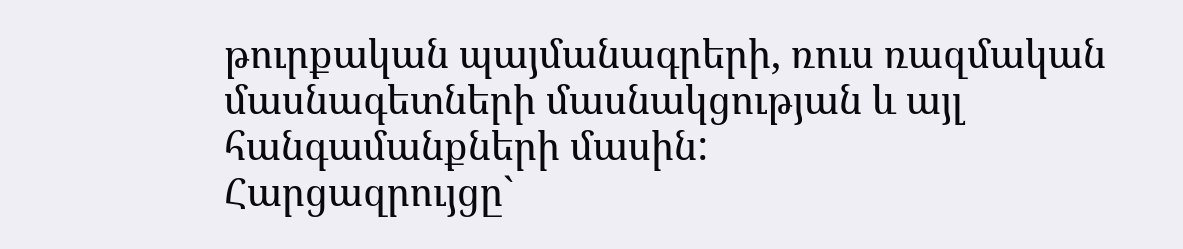թուրքական պայմանագրերի, ռուս ռազմական մասնագետների մասնակցության և այլ հանգամանքների մասին:
Հարցազրույցը`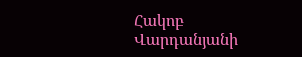Հակոբ Վարդանյանի